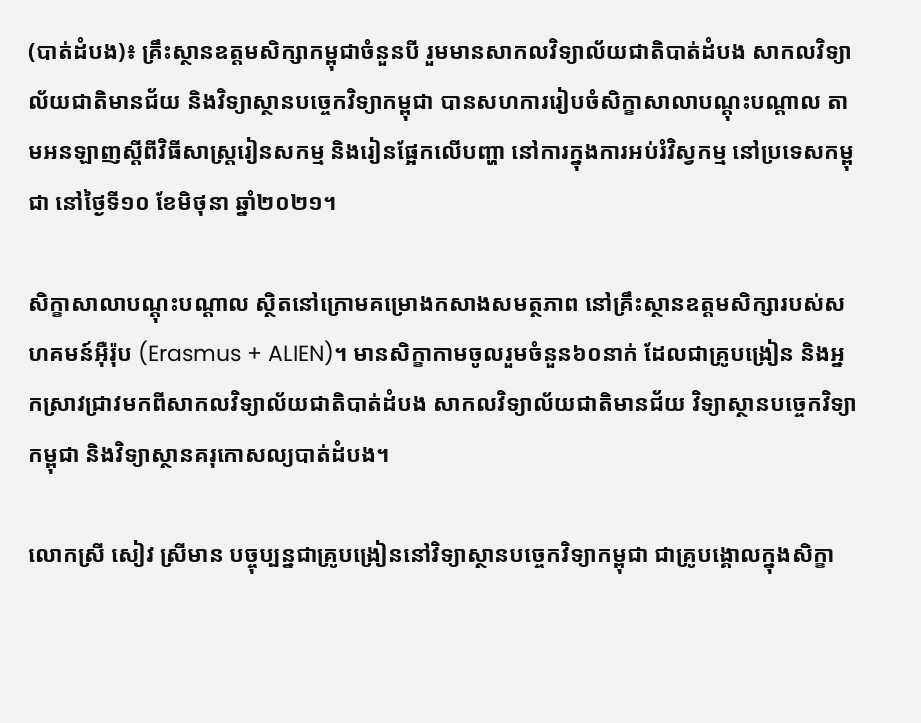(បាត់ដំបង)៖ គ្រឹះស្ថានឧត្តមសិក្សាកម្ពុជាចំនួនបី រួមមានសាកលវិទ្យាល័យជាតិបាត់ដំបង សាកលវិទ្យាល័យជាតិមានជ័យ និងវិទ្យាស្ថានបច្ចេកវិទ្យាកម្ពុជា បានសហការរៀបចំសិក្ខាសាលាបណ្តុះបណ្តាល តាមអនឡាញស្តីពីវិធីសាស្រ្តរៀនសកម្ម និងរៀនផ្អែកលើបញ្ហា នៅការក្នុងការអប់រំវិស្វកម្ម នៅប្រទេសកម្ពុជា នៅថ្ងៃទី១០ ខែមិថុនា ឆ្នាំ២០២១។

សិក្ខាសាលាបណ្តុះបណ្តាល ស្ថិតនៅក្រោមគម្រោងកសាងសមត្ថភាព នៅគ្រឹះស្ថានឧត្តមសិក្សារបស់សហគមន៍អ៊ឺរ៉ុប (Erasmus + ALIEN)។ មានសិក្ខាកាមចូលរួមចំនួន៦០នាក់ ដែលជាគ្រូបង្រៀន និងអ្នកស្រាវជ្រាវមកពីសាកលវិទ្យាល័យជាតិបាត់ដំបង សាកលវិទ្យាល័យជាតិមានជ័យ វិទ្យាស្ថានបច្ចេកវិទ្យាកម្ពុជា និងវិទ្យាស្ថានគរុកោសល្យបាត់ដំបង។

លោកស្រី សៀវ ស្រីមាន បច្ចុប្បន្នជាគ្រូបង្រៀននៅវិទ្យាស្ថានបច្ចេកវិទ្យាកម្ពុជា ជាគ្រូបង្គោលក្នុងសិក្ខា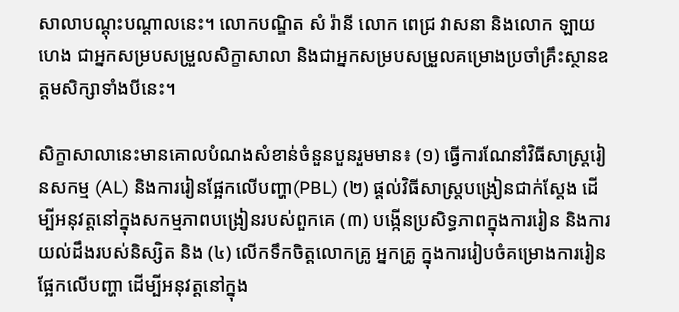សាលាបណ្តុះបណ្តាលនេះ។ លោកបណ្ឌិត សំ រ៉ានី លោក ពេជ្រ វាសនា និងលោក ឡាយ ហេង ជាអ្នកសម្របសម្រួលសិក្ខាសាលា និងជាអ្នកសម្របសម្រួលគម្រោងប្រចាំគ្រឹះស្ថានឧត្តមសិក្សាទាំងបីនេះ។

សិក្ខាសាលានេះមានគោលបំណងសំខាន់ចំនួនបួនរួមមាន៖ (១) ធ្វើការណែនាំវិធីសាស្រ្តរៀនសកម្ម (AL) និងការរៀនផ្អែកលើបញ្ហា(PBL) (២) ផ្តល់វិធីសាស្រ្តបង្រៀនជាក់ស្តែង ដើម្បីអនុវត្តនៅក្នុងសកម្មភាពបង្រៀនរបស់ពួកគេ (៣) បង្កើនប្រសិទ្ធភាពក្នុងការរៀន និងការយល់ដឹងរបស់និស្សិត និង (៤) លើកទឹកចិត្តលោកគ្រូ អ្នកគ្រូ ក្នុងការរៀបចំគម្រោងការរៀនផ្អែកលើបញ្ហា ដើម្បីអនុវត្តនៅក្នុង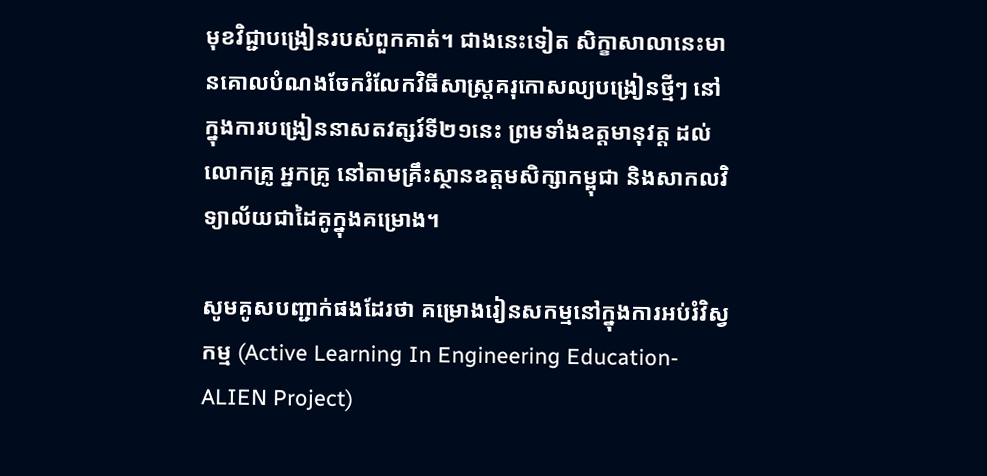មុខវិជ្ជាបង្រៀនរបស់ពួកគាត់។ ជាងនេះទៀត សិក្ខាសាលានេះមានគោលបំណងចែករំលែកវិធីសាស្រ្តគរុកោសល្យបង្រៀនថ្មីៗ នៅក្នុងការបង្រៀននាសតវត្សរ៍ទី២១នេះ ព្រមទាំងឧត្តមានុវត្ត ដល់លោកគ្រូ អ្នកគ្រូ នៅតាមគ្រឹះស្ថានឧត្តមសិក្សាកម្ពុជា និងសាកលវិទ្យាល័យជាដៃគូក្នុងគម្រោង។

សូមគូសបញ្ជាក់ផងដែរថា គម្រោងរៀនសកម្មនៅក្នុងការអប់រំវិស្វកម្ម (Active Learning In Engineering Education- ALIEN Project)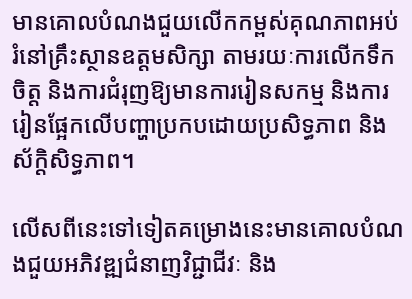មានគោលបំណងជួយលើកកម្ពស់គុណភាពអប់រំនៅគ្រឹះស្ថានឧត្តមសិក្សា តាមរយៈការលើកទឹកចិត្ត និងការជំរុញឱ្យមានការរៀនសកម្ម និងការរៀនផ្អែកលើបញ្ហាប្រកបដោយប្រសិទ្ធភាព និងស័ក្តិសិទ្ធភាព។

លើសពីនេះទៅទៀតគម្រោងនេះមានគោលបំណងជួយអភិវឌ្ឍជំនាញវិជ្ជាជីវៈ និង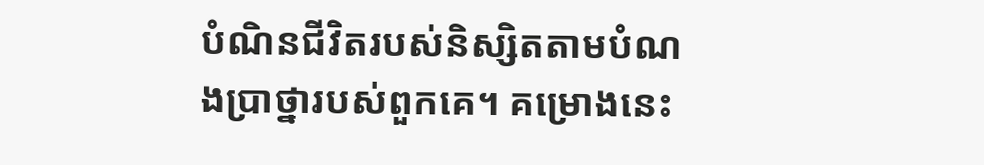បំណិនជីវិតរបស់និស្សិតតាមបំណងប្រាថ្នារបស់ពួកគេ។ គម្រោងនេះ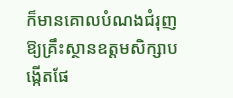ក៏មានគោលបំណងជំរុញឱ្យគ្រឹះស្ថានឧត្តមសិក្សាបង្កើតផែ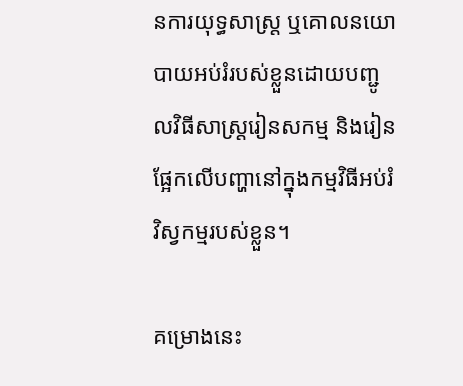នការយុទ្ធសាស្ត្រ ឬគោលនយោបាយអប់រំរបស់ខ្លួនដោយបញ្ជូលវិធីសាស្រ្តរៀនសកម្ម និងរៀនផ្អែកលើបញ្ហានៅក្នុងកម្មវិធីអប់រំវិស្វកម្មរបស់ខ្លួន។

គម្រោងនេះ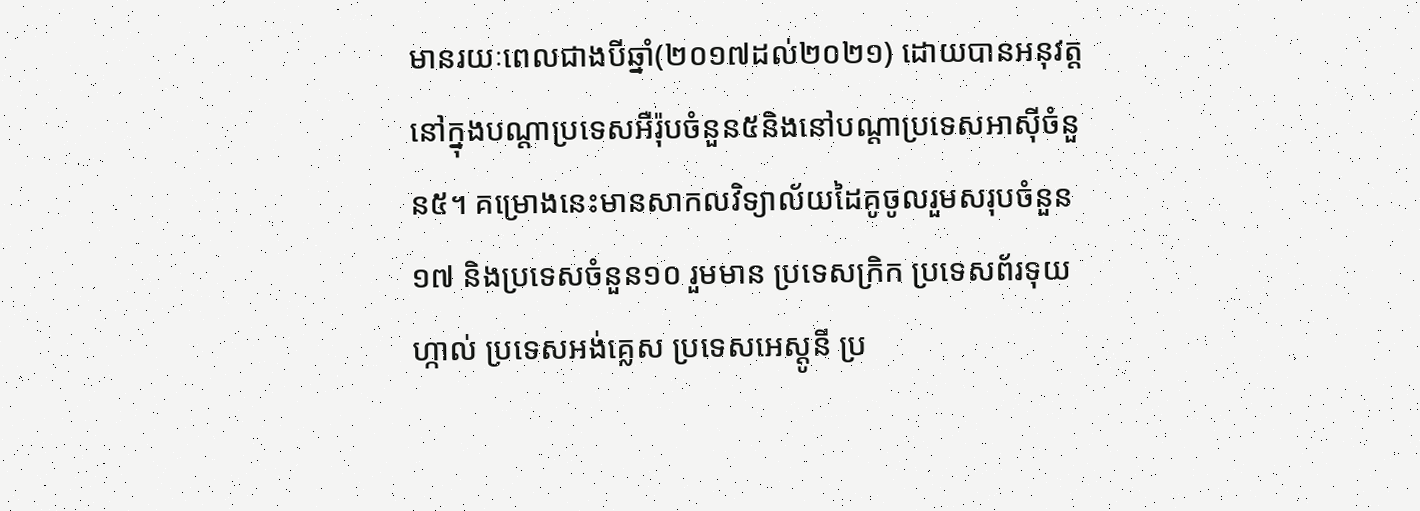មានរយៈពេលជាងបីឆ្នាំ(២០១៧ដល់២០២១) ដោយបានអនុវត្តនៅក្នុងបណ្តាប្រទេសអឺរ៉ុបចំនួន៥និងនៅបណ្តាប្រទេសអាស៊ីចំនួន៥។ គម្រោងនេះមានសាកលវិទ្យាល័យដៃគូចូលរួមសរុបចំនួន១៧ និងប្រទេសចំនួន១០ រួមមាន ប្រទេសក្រិក ប្រទេសព័រទុយហ្កាល់ ប្រទេសអង់គ្លេស ប្រទេសអេស្តូនី ប្រ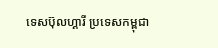ទេសប៊ុលហ្គារី ប្រទេសកម្ពុជា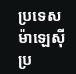ប្រទេសម៉ាឡេស៊ី ប្រ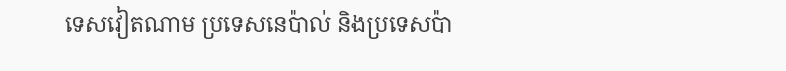ទេសវៀតណាម ប្រទេសនេប៉ាល់ និងប្រទេសប៉ា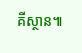គីស្ថាន៕